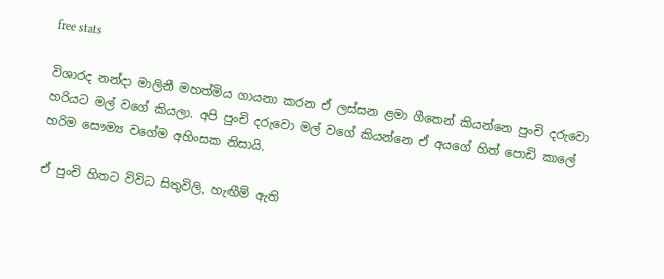free stats

විශාරද නන්දා මාලිනී මහත්මිය ගායනා කරන ඒ ලස්සන ළමා ගීතෙන් කියන්නෙ පුංචි දරුවො හරියට මල් වගේ කියලා. අපි පුංචි දරුවො මල් වගේ කියන්නෙ ඒ අයගේ හිත් පොඩි කාලේ හරිම සෞම්‍ය වගේම අහිංසක නිසායි.

ඒ පුංචි හිතට විවිධ සිතුවිලි, හැඟීම් ඇති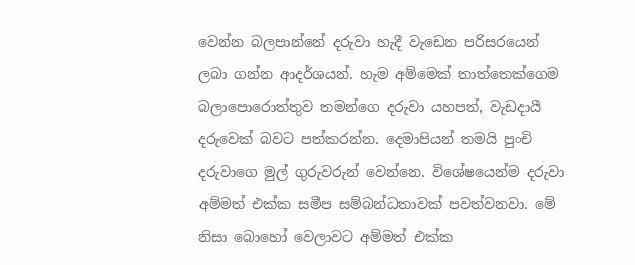වෙන්න බලපාන්නේ දරුවා හැදී වැඩෙන පරිසරයෙන් ලබා ගන්න ආදර්ශයන්. හැම අම්මෙක් තාත්තෙක්ගෙම බලාපොරොත්තුව තමන්ගෙ දරුවා යහපත්, වැඩදායී දරුවෙක් බවට පත්කරන්න. දෙමාපියන් තමයි පුංචි දරුවාගෙ මුල් ගුරුවරුන් වෙන්නෙ. විශේෂයෙන්ම දරුවා අම්මත් එක්ක සමීප සම්බන්ධතාවක් පවත්වනවා. මේ නිසා බොහෝ වෙලාවට අම්මත් එක්ක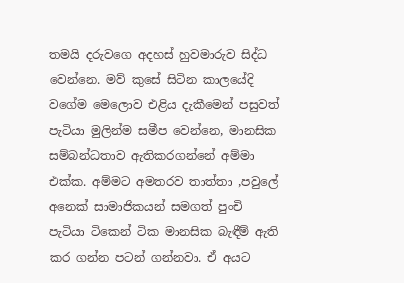තමයි දරුවගෙ අදහස් හුවමාරුව සිද්ධ වෙන්නෙ. මව් කුසේ සිටින කාලයේදි වගේම මෙලොව එළිය දැකීමෙන් පසුවත් පැටියා මුලින්ම සමීප වෙන්නෙ, මානසික සම්බන්ධතාව ඇතිකරගන්නේ අම්මා එක්ක. අම්මට අමතරව තාත්තා ,පවුලේ අනෙක් සාමාජිකයන් සමගත් පුංචි පැටියා ටිකෙන් ටික මානසික බැඳීම් ඇති කර ගන්න පටන් ගන්නවා. ඒ අයට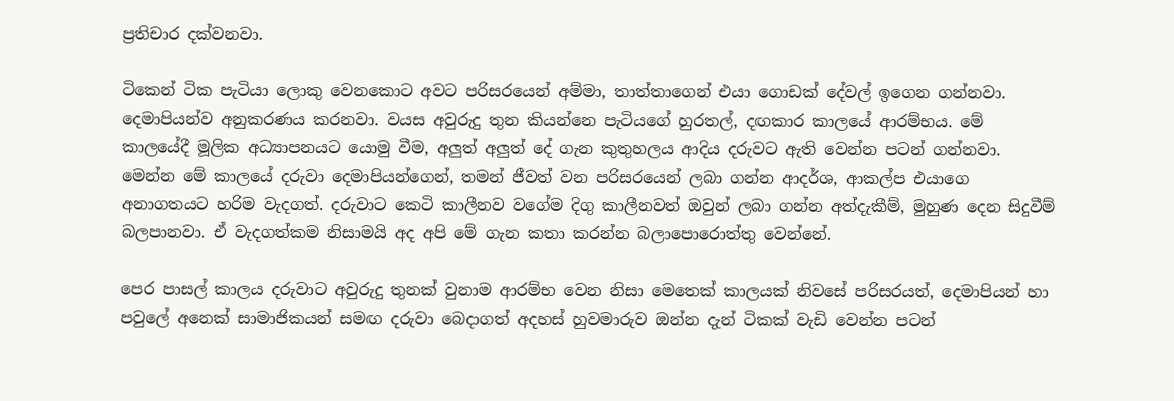ප්‍රතිචාර දක්වනවා.

ටිකෙන් ටික පැටියා ලොකු වෙනකොට අවට පරිසරයෙන් අම්මා, තාත්තාගෙන් එයා ගොඩක් දේවල් ඉගෙන ගන්නවා. දෙමාපියන්ව අනුකරණය කරනවා. වයස අවුරුදු තුන කියන්නෙ පැටියගේ හුරතල්, දඟකාර කාලයේ ආරම්භය. මේ කාලයේදී මූලික අධ්‍යාපනයට යොමු වීම, අලු‍ත් අලු‍ත් දේ ගැන කුතුහලය ආදිය දරුවට ඇති වෙන්න පටන් ගන්නවා. මෙන්න මේ කාලයේ දරුවා දෙමාපියන්ගෙන්, තමන් ජීවත් වන පරිසරයෙන් ලබා ගන්න ආදර්ශ, ආකල්ප එයාගෙ අනාගතයට හරිම වැදගත්. දරුවාට කෙටි කාලීනව වගේම දිගු කාලීනවත් ඔවුන් ලබා ගන්න අත්දැකීම්, මුහුණ දෙන සිදුවීම් බලපානවා. ඒ වැදගත්කම නිසාමයි අද අපි මේ ගැන කතා කරන්න බලාපොරොත්තු වෙන්නේ.

පෙර පාසල් කාලය දරුවාට අවුරුදු තුනක් වුනාම ආරම්භ වෙන නිසා මෙතෙක් කාලයක් නිවසේ පරිසරයත්, දෙමාපියන් හා පවුලේ අනෙක් සාමාජිකයන් සමඟ දරුවා බෙදාගත් අදහස් හුවමාරුව ඔන්න දැන් ටිකක් වැඩි වෙන්න පටන්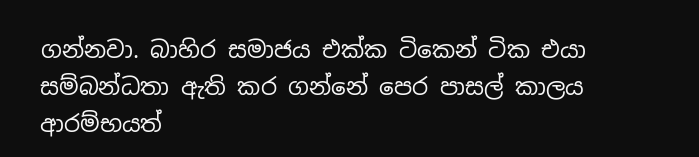ගන්නවා. බාහිර සමාජය එක්ක ටිකෙන් ටික එයා සම්බන්ධතා ඇති කර ගන්නේ පෙර පාසල් කාලය ආරම්භයත්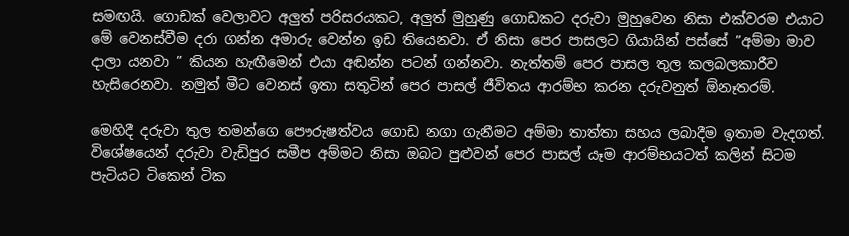සමඟයි. ගොඩක් වෙලාවට අලු‍ත් පරිසරයකට, අලු‍ත් මුහුණු ගොඩකට දරුවා මුහුවෙන නිසා එක්වරම එයාට මේ වෙනස්වීම දරා ගන්න අමාරු වෙන්න ඉඩ තියෙනවා. ඒ නිසා පෙර පාසලට ගියායින් පස්සේ ”අම්මා මාව දාලා යනවා ” කියන හැඟීමෙන් එයා අඬන්න පටන් ගන්නවා. නැත්තම් පෙර පාසල තුල කලබලකාරීව හැසිරෙනවා. නමුත් මීට වෙනස් ඉතා සතුටින් පෙර පාසල් ජීවිතය ආරම්භ කරන දරුවනුත් ඕනෑතරම්.

මෙහිදී දරුවා තුල තමන්ගෙ පෞරුෂත්වය ගොඩ නගා ගැනීමට අම්මා තාත්තා සහය ලබාදීම ඉතාම වැදගත්. විශේෂයෙන් දරුවා වැඩිපුර සමීප අම්මට නිසා ඔබට පුළුවන් පෙර පාසල් යෑම ආරම්භයටත් කලින් සිටම පැටියට ටිකෙන් ටික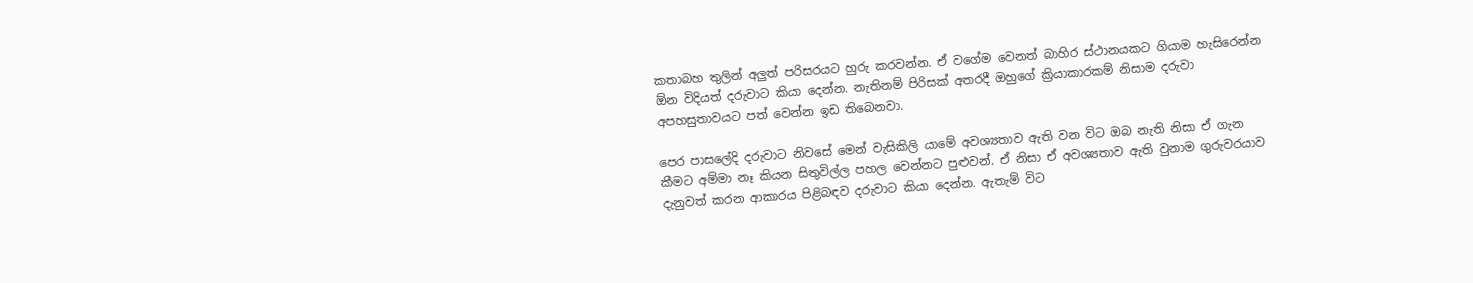කතාබහ තුලින් අලු‍ත් පරිසරයට හුරු කරවන්න. ඒ වගේම වෙනත් බාහිර ස්ථානයකට ගියාම හැසිරෙන්න ඕන විදියත් දරුවාට කියා දෙන්න. නැතිනම් පිරිසක් අතරදී ඔහුගේ ක්‍රියාකාරකම් නිසාම දරුවා අපහසුතාවයට පත් වෙන්න ඉඩ තිබෙනවා.

පෙර පාසලේදි දරුවාට නිවසේ මෙන් වැසිකිලි යාමේ අවශ්‍යතාව ඇති වන විට ඔබ නැති නිසා ඒ ගැන කීමට අම්මා නෑ කියන සිතුවිල්ල පහල වෙන්නට පුළුවන්. ඒ නිසා ඒ අවශ්‍යතාව ඇති වුනාම ගුරුවරයාව දැනුවත් කරන ආකාරය පිළිබඳව දරුවාට කියා දෙන්න. ඇතැම් විට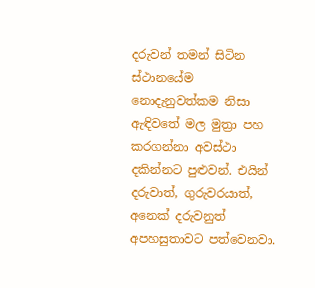දරුවන් තමන් සිටින ස්ථානයේම නොදැනුවත්කම නිසා ඇඳිවතේ මල මුත්‍රා පහ කරගන්නා අවස්ථා දකින්නට පුළුවන්. එයින් දරුවාත්, ගුරුවරයාත්, අනෙක් දරුවනුත් අපහසුතාවට පත්වෙනවා.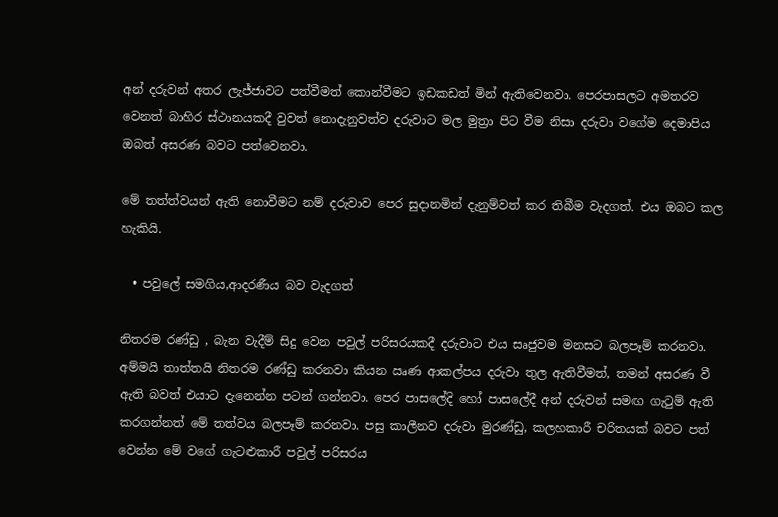අන් දරුවන් අතර ලැජ්ජාවට පත්වීමත් කොන්වීමට ඉඩකඩත් මින් ඇතිවෙනවා. පෙරපාසලට අමතරව වෙනත් බාහිර ස්ථානයකදී වුවත් නොදැනුවත්ව දරුවාට මල මුත්‍රා පිට වීම නිසා දරුවා වගේම දෙමාපිය ඔබත් අසරණ බවට පත්වෙනවා.

මේ තත්ත්වයන් ඇති නොවීමට නම් දරුවාව පෙර සුදානමින් දැනුම්වත් කර තිබීම වැදගත්. එය ඔබට කල හැකියි.

  • පවුලේ සමගිය,ආදරණීය බව වැදගත්

නිතරම රණ්ඩු , බැන වැදීම් සිදු වෙන පවුල් පරිසරයකදී දරුවාට එය සෘජුවම මනසට බලපෑම් කරනවා. අම්මයි තාත්තයි නිතරම රණ්ඩු කරනවා කියන ඍණ ආකල්පය දරුවා තුල ඇතිවීමත්, තමන් අසරණ වී ඇති බවත් එයාට දැනෙන්න පටන් ගන්නවා. පෙර පාසලේදි හෝ පාසලේදී අන් දරුවන් සමඟ ගැටුම් ඇති කරගන්නත් මේ තත්වය බලපෑම් කරනවා. පසු කාලීනව දරුවා මුරණ්ඩු, කලහකාරී චරිතයක් බවට පත් වෙන්න මේ වගේ ගැටළුකාරී පවුල් පරිසරය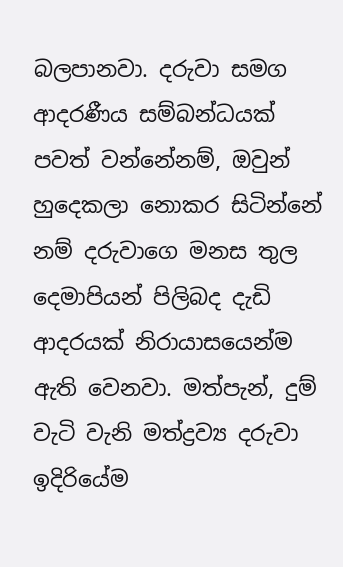බලපානවා. දරුවා සමග ආදරණීය සම්බන්ධයක් පවත් වන්නේනම්, ඔවුන් හුදෙකලා නොකර සිටින්නේ නම් දරුවාගෙ මනස තුල දෙමාපියන් පිලිබද දැඩි ආදරයක් නිරායාසයෙන්ම ඇති වෙනවා. මත්පැන්, දුම් වැටි වැනි මත්ද්‍රව්‍ය දරුවා ඉදිරියේම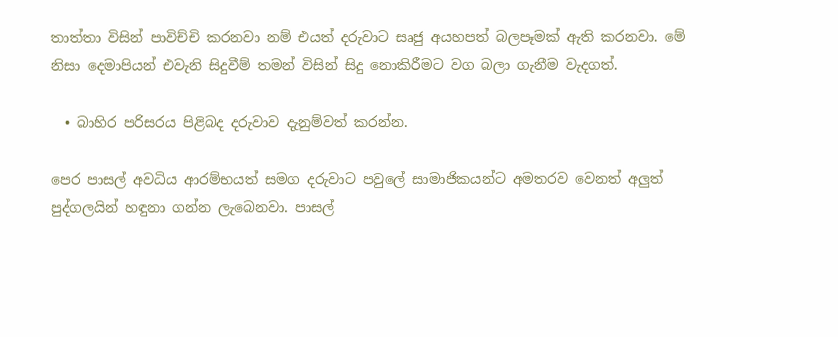තාත්තා විසින් පාවිච්චි කරනවා නම් එයත් දරුවාට සෘජු අයහපත් බලපෑමක් ඇති කරනවා. මේ නිසා දෙමාපියන් එවැනි සිදුවීම් තමන් විසින් සිදු නොකිරීමට වග බලා ගැනීම වැදගත්.

  • බාහිර පරිසරය පිළිබද දරුවාව දැනුම්වත් කරන්න.

පෙර පාසල් අවධිය ආරම්භයත් සමග දරුවාට පවුලේ සාමාජිකයන්ට අමතරව වෙනත් අලු‍ත් පුද්ගලයින් හඳුනා ගන්න ලැබෙනවා. පාසල්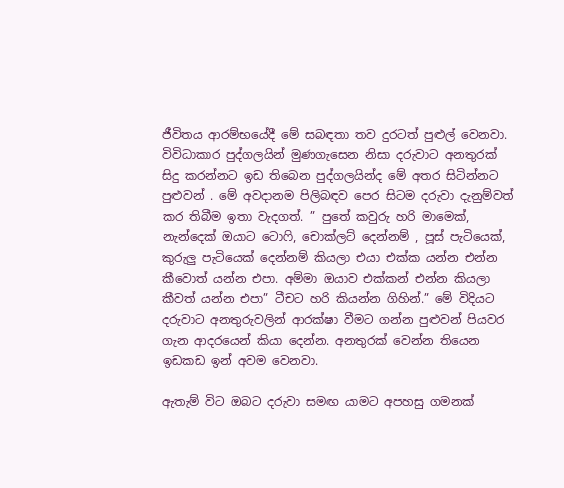ජීවිතය ආරම්භයේදී මේ සබඳතා තව දුරටත් පුළුල් වෙනවා. විවිධාකාර පුද්ගලයින් මුණගැසෙන නිසා දරුවාට අනතුරක් සිදු කරන්නට ඉඩ තිබෙන පුද්ගලයින්ද මේ අතර සිටින්නට පුළුවන් . මේ අවදානම පිලිබඳව පෙර සිටම දරුවා දැනුම්වත් කර තිබීම ඉතා වැදගත්. ” පුතේ කවුරු හරි මාමෙක්, නැන්දෙක් ඔයාට ටොෆි, චොක්ලට් දෙන්නම් , පූස් පැටියෙක්, කුරුලු‍ පැටියෙක් දෙන්නම් කියලා එයා එක්ක යන්න එන්න කීවොත් යන්න එපා. අම්මා ඔයාව එක්කන් එන්න කියලා කීවත් යන්න එපා” ටීචට හරි කියන්න ගිහින්.” මේ විදියට දරුවාට අනතුරුවලින් ආරක්ෂා වීමට ගන්න පුළුවන් පියවර ගැන ආදරයෙන් කියා දෙන්න. අනතුරක් වෙන්න තියෙන ඉඩකඩ ඉන් අවම වෙනවා.

ඇතැම් විට ඔබට දරුවා සමඟ යාමට අපහසු ගමනක්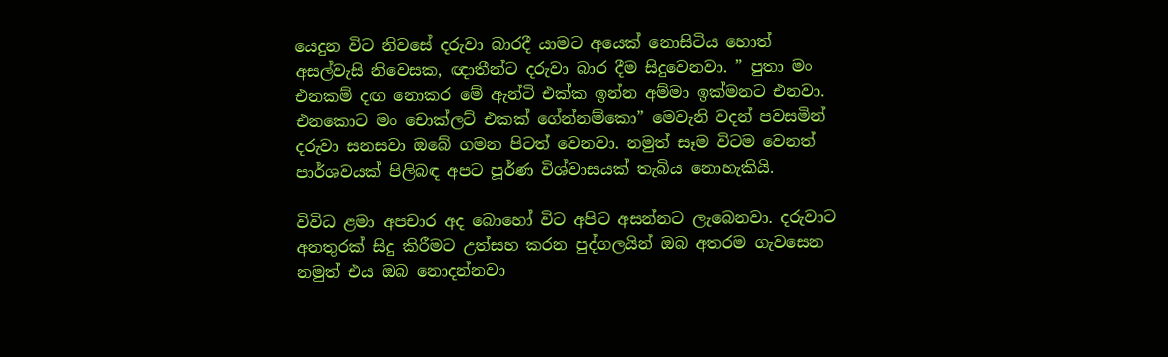යෙදුන විට නිවසේ දරුවා බාරදී යාමට අයෙක් නොසිටිය හොත් අසල්වැසි නිවෙසක, ඥාතීන්ට දරුවා බාර දීම සිදුවෙනවා. ” පුතා මං එනකම් දඟ නොකර මේ ඇන්ටි එක්ක ඉන්න අම්මා ඉක්මනට එනවා. එනකොට මං චොක්ලට් එකක් ගේන්නම්කො” මෙවැනි වදන් පවසමින් දරුවා සනසවා ඔබේ ගමන පිටත් වෙනවා. නමුත් සෑම විටම වෙනත් පාර්ශවයක් පිලිබඳ අපට පූර්ණ විශ්වාසයක් තැබිය නොහැකියි.

විවිධ ළමා අපචාර අද බොහෝ විට අපිට අසන්නට ලැබෙනවා. දරුවාට අනතුරක් සිදු කිරීමට උත්සහ කරන පුද්ගලයින් ඔබ අතරම ගැවසෙන නමුත් එය ඔබ නොදන්නවා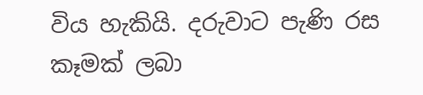විය හැකියි. දරුවාට පැණි රස කෑමක් ලබා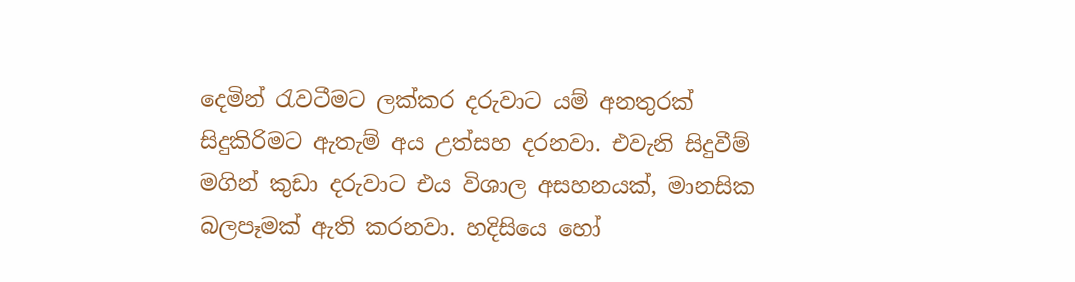දෙමින් රැවටීමට ලක්කර දරුවාට යම් අනතුරක් සිදුකිරිමට ඇතැම් අය උත්සහ දරනවා. එවැනි සිදුවීම් මගින් කුඩා දරුවාට එය විශාල අසහනයක්, මානසික බලපෑමක් ඇති කරනවා. හදිසියෙ හෝ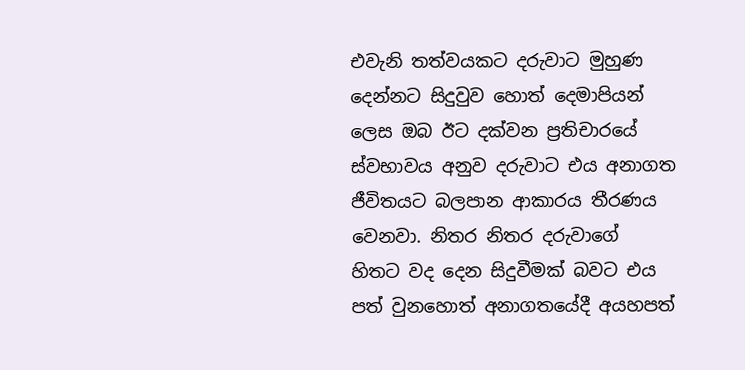එවැනි තත්වයකට දරුවාට මුහුණ දෙන්නට සිදුවුව හොත් දෙමාපියන් ලෙස ඔබ ඊට දක්වන ප්‍රතිචාරයේ ස්වභාවය අනුව දරුවාට එය අනාගත ජීවිතයට බලපාන ආකාරය තීරණය වෙනවා. නිතර නිතර දරුවාගේ හිතට වද දෙන සිදුවීමක් බවට එය පත් වුනහොත් අනාගතයේදී අයහපත්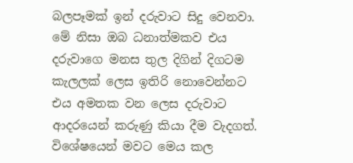බලපෑමක් ඉන් දරුවාට සිදු වෙනවා. මේ නිසා ඔබ ධනාත්මකව එය දරුවාගෙ මනස තුල දිගින් දිගටම කැලලක් ලෙස ඉතිරි නොවෙන්නට එය අමතක වන ලෙස දරුවාට ආදරයෙන් කරුණු කියා දීම වැදගත්. විශේෂයෙන් මවට මෙය කල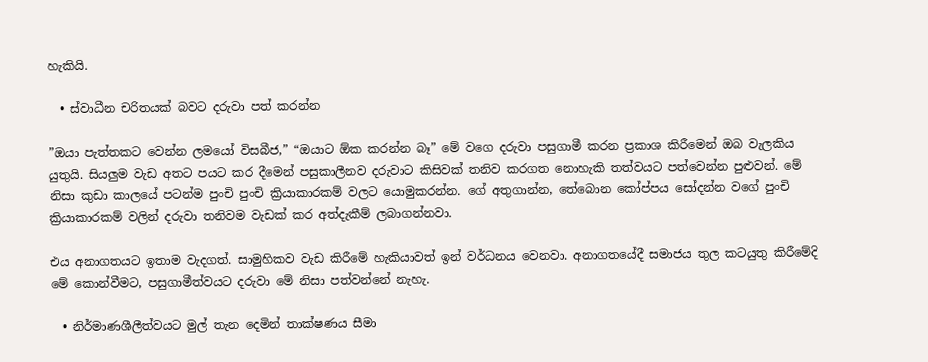හැකියි.

  • ස්වාධීන චරිතයක් බවට දරුවා පත් කරන්න

”ඔයා පැත්තකට වෙන්න ලමයෝ විසබීජ,” “ඔයාට ඕක කරන්න බෑ” මේ වගෙ දරුවා පසුගාමී කරන ප්‍රකාශ කිරීමෙන් ඔබ වැලකිය යුතුයි. සියලු‍ම වැඩ අතට පයට කර දීමෙන් පසුකාලීනව දරුවාට කිසිවක් තනිව කරගත නොහැකි තත්වයට පත්වෙන්න පුළුවන්. මේ නිසා කුඩා කාලයේ පටන්ම පුංචි පුංචි ක්‍රියාකාරකම් වලට යොමුකරන්න. ගේ අතුගාන්න, තේබොන කෝප්පය සෝදන්න වගේ පුංචි ක්‍රියාකාරකම් වලින් දරුවා තනිවම වැඩක් කර අත්දැකීම් ලබාගන්නවා.

එය අනාගතයට ඉතාම වැදගත්. සාමුහිකව වැඩ කිරීමේ හැකියාවත් ඉන් වර්ධනය වෙනවා. අනාගතයේදී සමාජය තුල කටයුතු කිරීමේදි මේ කොන්වීමට, පසුගාමීත්වයට දරුවා මේ නිසා පත්වන්නේ නැහැ.

  • නිර්මාණශීලීත්වයට මුල් තැන දෙමින් තාක්ෂණය සීමා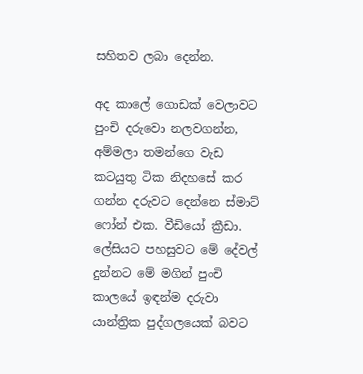සහිතව ලබා දෙන්න.

අද කාලේ ගොඩක් වෙලාවට පුංචි දරුවො නලවගන්න, අම්මලා තමන්ගෙ වැඩ කටයුතු ටික නිදහසේ කර ගන්න දරුවට දෙන්නෙ ස්මාට් ෆෝන් එක. වීඩියෝ ක්‍රීඩා. ලේසියට පහසුවට මේ දේවල් දුන්නට මේ මගින් පුංචි කාලයේ ඉඳන්ම දරුවා යාන්ත්‍රික පුද්ගලයෙක් බවට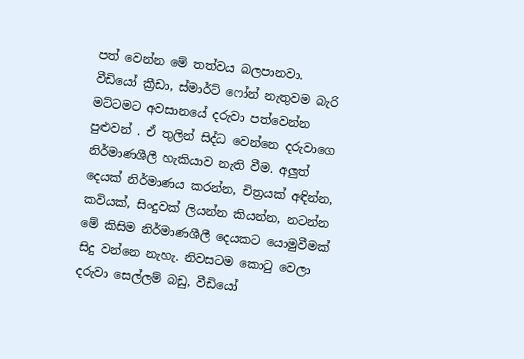පත් වෙන්න මේ තත්වය බලපානවා. වීඩියෝ ක්‍රීඩා, ස්මාර්ට් ෆෝන් නැතුවම බැරි මට්ටමට අවසානයේ දරුවා පත්වෙන්න පුළුවන් . ඒ තුලින් සිද්ධ වෙන්නෙ දරුවාගෙ නිර්මාණශීලී හැකියාව නැති වීම. අලු‍ත් දෙයක් නිර්මාණය කරන්න, චිත්‍රයක් අඳින්න, කවියක්, සිංදුවක් ලියන්න කියන්න, නටන්න මේ කිසිම නිර්මාණශීලී දෙයකට යොමුවීමක් සිදු වන්නෙ නැහැ. නිවසටම කොටු වෙලා දරුවා සෙල්ලම් බඩු, වීඩියෝ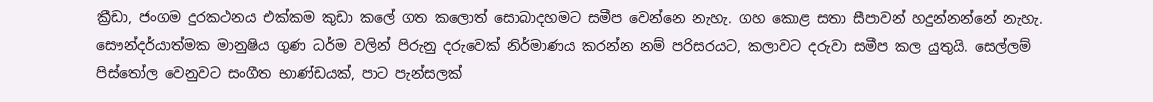ක්‍රීඩා, ජංගම දුරකථනය එක්කම කුඩා කලේ ගත කලොත් සොබාදහමට සමීප වෙන්නෙ නැහැ. ගහ කොළ සතා සීපාවන් හදුන්නන්නේ නැහැ. සෞන්දර්යාත්මක මානුෂිය ගුණ ධර්ම වලින් පිරුනු දරුවෙක් නිර්මාණය කරන්න නම් පරිසරයට, කලාවට දරුවා සමීප කල යුතුයි. සෙල්ලම් පිස්තෝල වෙනුවට සංගීත භාණ්ඩයක්, පාට පැන්සලක්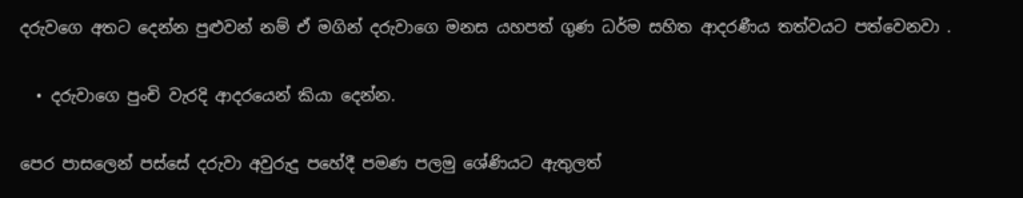දරුවගෙ අතට දෙන්න පුළුවන් නම් ඒ මගින් දරුවාගෙ මනස යහපත් ගුණ ධර්ම සහිත ආදරණීය තත්වයට පත්වෙනවා .

  • දරුවාගෙ පුංචි වැරදි ආදරයෙන් කියා දෙන්න.

පෙර පාසලෙන් පස්සේ දරුවා අවුරුදු පහේදී පමණ පලමු ශේණියට ඇතුලත්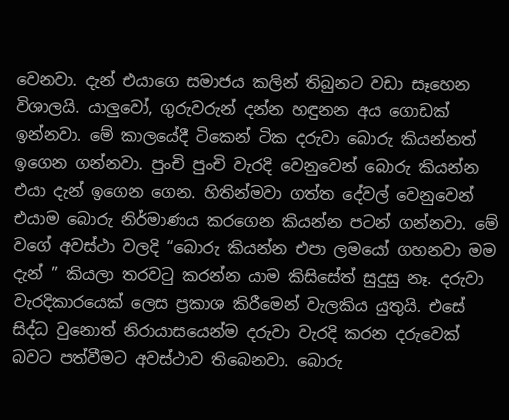වෙනවා. දැන් එයාගෙ සමාජය කලින් තිබුනට වඩා සෑහෙන විශාලයි. යාලු‍වෝ, ගුරුවරුන් දන්න හඳුනන අය ගොඩක් ඉන්නවා. මේ කාලයේදී ටිකෙන් ටික දරුවා බොරු කියන්නත් ඉගෙන ගන්නවා. පුංචි පුංචි වැරදි වෙනුවෙන් බොරු කියන්න එයා දැන් ඉගෙන ගෙන. හිතින්මවා ගත්ත දේවල් වෙනුවෙන් එයාම බොරු නිර්මාණය කරගෙන කියන්න පටන් ගන්නවා. මේ වගේ අවස්ථා වලදි “බොරු කියන්න එපා ලමයෝ ගහනවා මම දැන් ” කියලා තරවටු කරන්න යාම කිසිසේත් සුදුසු නෑ. දරුවා වැරදිකාරයෙක් ලෙස ප්‍රකාශ කිරීමෙන් වැලකිය යුතුයි. එසේ සිද්ධ වුනොත් නිරායාසයෙන්ම දරුවා වැරදි කරන දරුවෙක් බවට පත්වීමට අවස්ථාව තිබෙනවා. බොරු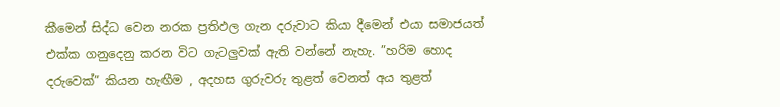කීමෙන් සිද්ධ වෙන නරක ප්‍රතිඵල ගැන දරුවාට කියා දීමෙන් එයා සමාජයත් එක්ක ගනුදෙනු කරන විට ගැටලු‍වක් ඇති වන්නේ නැහැ. ”හරිම හොද දරුවෙක්” කියන හැඟීම , අදහස ගුරුවරු තුළත් වෙනත් අය තුළත්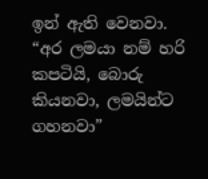ඉන් ඇති වෙනවා. “අර ලමයා නම් හරි කපටියි, බොරු කියනවා, ලමයින්ට ගහනවා”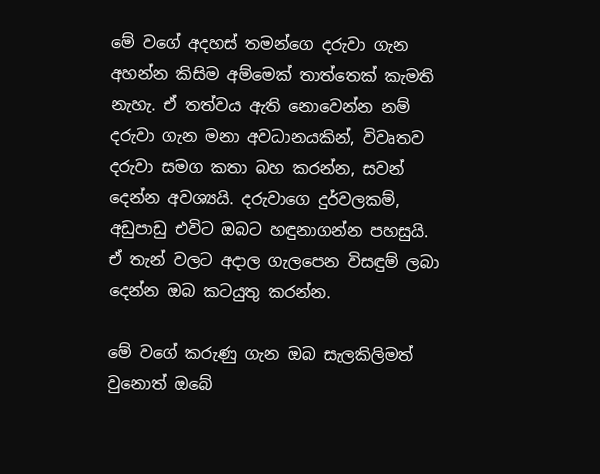මේ වගේ අදහස් තමන්ගෙ දරුවා ගැන අහන්න කිසිම අම්මෙක් තාත්තෙක් කැමති නැහැ. ඒ තත්වය ඇති නොවෙන්න නම් දරුවා ගැන මනා අවධානයකින්, විවෘතව දරුවා සමග කතා බහ කරන්න, සවන් දෙන්න අවශ්‍යයි. දරුවාගෙ දුර්වලකම්, අඩුපාඩු එවිට ඔබට හඳුනාගන්න පහසුයි. ඒ තැන් වලට අදාල ගැලපෙන විසඳුම් ලබා දෙන්න ඔබ කටයුතු කරන්න.

මේ වගේ කරුණු ගැන ඔබ සැලකිලිමත් වුනොත් ඔබේ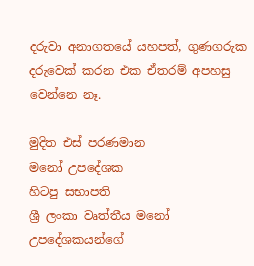දරුවා අනාගතයේ යහපත්, ගුණගරුක දරුවෙක් කරන එක ඒතරම් අපහසු වෙන්නෙ නෑ.

මුදිත එස් පරණමාන
මනෝ උපදේශක
හිටපු සභාපති
ශ්‍රී ලංකා වෘත්තීය මනෝ උපදේශකයන්ගේ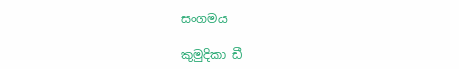සංගමය

කුමුදිකා ඩී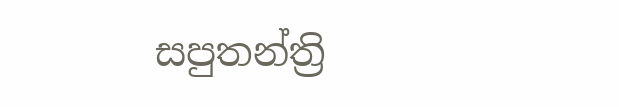සපුතන්ත්‍රි